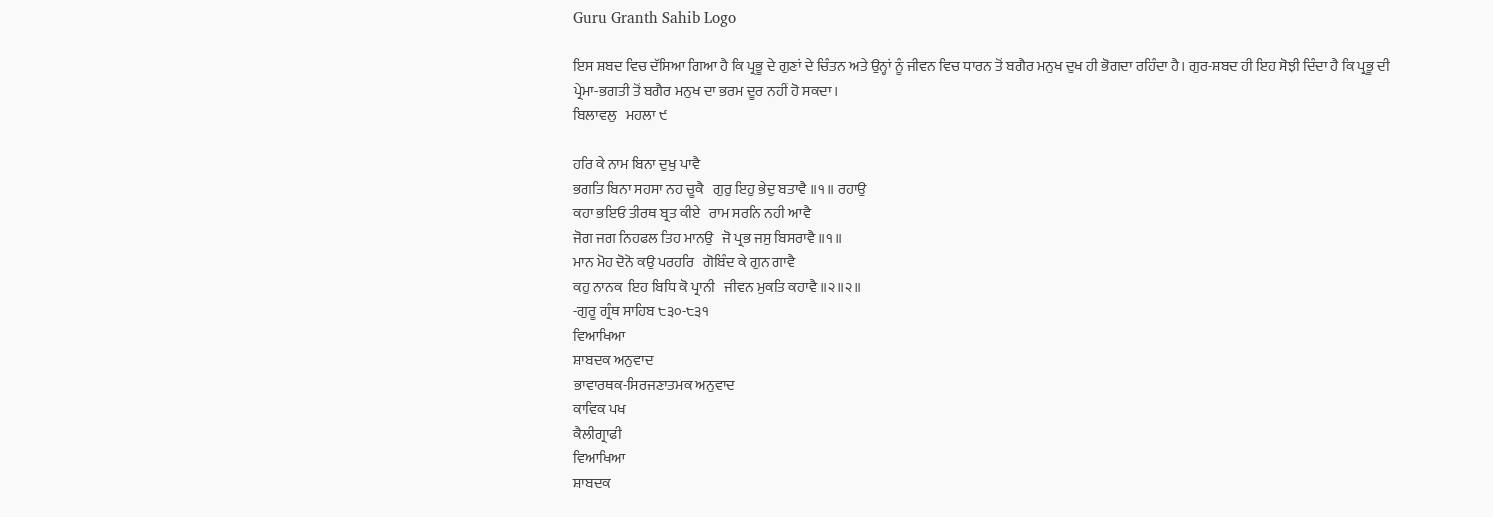Guru Granth Sahib Logo

ਇਸ ਸ਼ਬਦ ਵਿਚ ਦੱਸਿਆ ਗਿਆ ਹੈ ਕਿ ਪ੍ਰਭੂ ਦੇ ਗੁਣਾਂ ਦੇ ਚਿੰਤਨ ਅਤੇ ਉਨ੍ਹਾਂ ਨੂੰ ਜੀਵਨ ਵਿਚ ਧਾਰਨ ਤੋਂ ਬਗੈਰ ਮਨੁਖ ਦੁਖ ਹੀ ਭੋਗਦਾ ਰਹਿੰਦਾ ਹੈ। ਗੁਰ-ਸ਼ਬਦ ਹੀ ਇਹ ਸੋਝੀ ਦਿੰਦਾ ਹੈ ਕਿ ਪ੍ਰਭੂ ਦੀ ਪ੍ਰੇਮਾ-ਭਗਤੀ ਤੋਂ ਬਗੈਰ ਮਨੁਖ ਦਾ ਭਰਮ ਦੂਰ ਨਹੀਂ ਹੋ ਸਕਦਾ।
ਬਿਲਾਵਲੁ   ਮਹਲਾ ੯

ਹਰਿ ਕੇ ਨਾਮ ਬਿਨਾ ਦੁਖੁ ਪਾਵੈ
ਭਗਤਿ ਬਿਨਾ ਸਹਸਾ ਨਹ ਚੂਕੈ   ਗੁਰੁ ਇਹੁ ਭੇਦੁ ਬਤਾਵੈ ॥੧॥ ਰਹਾਉ
ਕਹਾ ਭਇਓ ਤੀਰਥ ਬ੍ਰਤ ਕੀਏ   ਰਾਮ ਸਰਨਿ ਨਹੀ ਆਵੈ
ਜੋਗ ਜਗ ਨਿਹਫਲ ਤਿਹ ਮਾਨਉ   ਜੋ ਪ੍ਰਭ ਜਸੁ ਬਿਸਰਾਵੈ ॥੧॥
ਮਾਨ ਮੋਹ ਦੋਨੋ ਕਉ ਪਰਹਰਿ   ਗੋਬਿੰਦ ਕੇ ਗੁਨ ਗਾਵੈ
ਕਹੁ ਨਾਨਕ  ਇਹ ਬਿਧਿ ਕੋ ਪ੍ਰਾਨੀ   ਜੀਵਨ ਮੁਕਤਿ ਕਹਾਵੈ ॥੨॥੨॥
-ਗੁਰੂ ਗ੍ਰੰਥ ਸਾਹਿਬ ੮੩੦-੮੩੧
ਵਿਆਖਿਆ
ਸ਼ਾਬਦਕ ਅਨੁਵਾਦ
ਭਾਵਾਰਥਕ-ਸਿਰਜਣਾਤਮਕ ਅਨੁਵਾਦ
ਕਾਵਿਕ ਪਖ
ਕੈਲੀਗ੍ਰਾਫੀ
ਵਿਆਖਿਆ
ਸ਼ਾਬਦਕ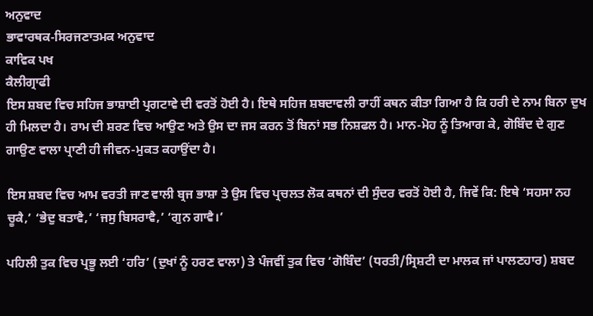ਅਨੁਵਾਦ
ਭਾਵਾਰਥਕ-ਸਿਰਜਣਾਤਮਕ ਅਨੁਵਾਦ
ਕਾਵਿਕ ਪਖ
ਕੈਲੀਗ੍ਰਾਫੀ
ਇਸ ਸ਼ਬਦ ਵਿਚ ਸਹਿਜ ਭਾਸ਼ਾਈ ਪ੍ਰਗਟਾਵੇ ਦੀ ਵਰਤੋਂ ਹੋਈ ਹੈ। ਇਥੇ ਸਹਿਜ ਸ਼ਬਦਾਵਲੀ ਰਾਹੀਂ ਕਥਨ ਕੀਤਾ ਗਿਆ ਹੈ ਕਿ ਹਰੀ ਦੇ ਨਾਮ ਬਿਨਾ ਦੁਖ ਹੀ ਮਿਲਦਾ ਹੈ। ਰਾਮ ਦੀ ਸ਼ਰਣ ਵਿਚ ਆਉਣ ਅਤੇ ਉਸ ਦਾ ਜਸ ਕਰਨ ਤੋਂ ਬਿਨਾਂ ਸਭ ਨਿਸ਼ਫਲ ਹੈ। ਮਾਨ-ਮੋਹ ਨੂੰ ਤਿਆਗ ਕੇ, ਗੋਬਿੰਦ ਦੇ ਗੁਣ ਗਾਉਣ ਵਾਲਾ ਪ੍ਰਾਣੀ ਹੀ ਜੀਵਨ-ਮੁਕਤ ਕਹਾਉਂਦਾ ਹੈ।

ਇਸ ਸ਼ਬਦ ਵਿਚ ਆਮ ਵਰਤੀ ਜਾਣ ਵਾਲੀ ਬ੍ਰਜ ਭਾਸ਼ਾ ਤੇ ਉਸ ਵਿਚ ਪ੍ਰਚਲਤ ਲੋਕ ਕਥਨਾਂ ਦੀ ਸੁੰਦਰ ਵਰਤੋਂ ਹੋਈ ਹੈ, ਜਿਵੇਂ ਕਿ: ਇਥੇ ‘ਸਹਸਾ ਨਹ ਚੂਕੈ,’ ‘ਭੇਦੁ ਬਤਾਵੈ,’ ‘ਜਸੁ ਬਿਸਰਾਵੈ,’ ‘ਗੁਨ ਗਾਵੈ।’

ਪਹਿਲੀ ਤੁਕ ਵਿਚ ਪ੍ਰਭੂ ਲਈ ‘ਹਰਿ’ (ਦੁਖਾਂ ਨੂੰ ਹਰਣ ਵਾਲਾ) ਤੇ ਪੰਜਵੀਂ ਤੁਕ ਵਿਚ ‘ਗੋਬਿੰਦ’ (ਧਰਤੀ/ਸ੍ਰਿਸ਼ਟੀ ਦਾ ਮਾਲਕ ਜਾਂ ਪਾਲਣਹਾਰ) ਸ਼ਬਦ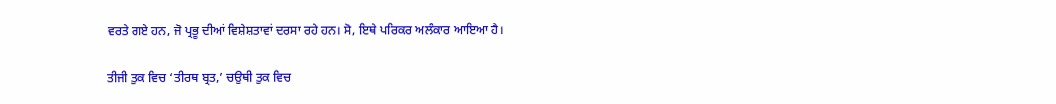ਵਰਤੇ ਗਏ ਹਨ, ਜੋ ਪ੍ਰਭੂ ਦੀਆਂ ਵਿਸ਼ੇਸ਼ਤਾਵਾਂ ਦਰਸਾ ਰਹੇ ਹਨ। ਸੋ, ਇਥੇ ਪਰਿਕਰ ਅਲੰਕਾਰ ਆਇਆ ਹੈ।

ਤੀਜੀ ਤੁਕ ਵਿਚ ‘ਤੀਰਥ ਬ੍ਰਤ,’ ਚਉਥੀ ਤੁਕ ਵਿਚ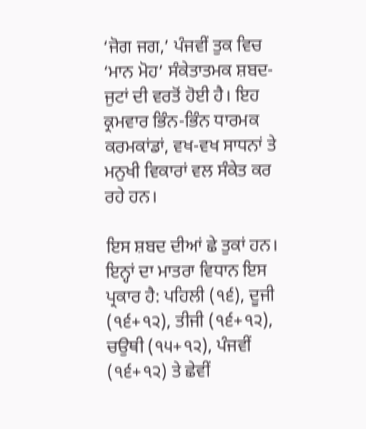‘ਜੋਗ ਜਗ,’ ਪੰਜਵੀਂ ਤੁਕ ਵਿਚ ‘ਮਾਨ ਮੋਹ’ ਸੰਕੇਤਾਤਮਕ ਸ਼ਬਦ-ਜੁਟਾਂ ਦੀ ਵਰਤੋਂ ਹੋਈ ਹੈ। ਇਹ ਕ੍ਰਮਵਾਰ ਭਿੰਨ-ਭਿੰਨ ਧਾਰਮਕ ਕਰਮਕਾਂਡਾਂ, ਵਖ-ਵਖ ਸਾਧਨਾਂ ਤੇ ਮਨੁਖੀ ਵਿਕਾਰਾਂ ਵਲ ਸੰਕੇਤ ਕਰ ਰਹੇ ਹਨ।

ਇਸ ਸ਼ਬਦ ਦੀਆਂ ਛੇ ਤੁਕਾਂ ਹਨ। ਇਨ੍ਹਾਂ ਦਾ ਮਾਤਰਾ ਵਿਧਾਨ ਇਸ ਪ੍ਰਕਾਰ ਹੈ: ਪਹਿਲੀ (੧੬), ਦੂਜੀ (੧੬+੧੨), ਤੀਜੀ (੧੬+੧੨), ਚਉਥੀ (੧੫+੧੨), ਪੰਜਵੀਂ (੧੬+੧੨) ਤੇ ਛੇਵੀਂ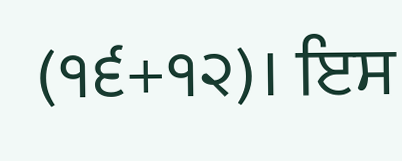(੧੬+੧੨)। ਇਸ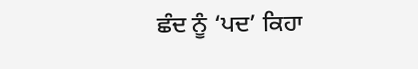ਛੰਦ ਨੂੰ ‘ਪਦ’ ਕਿਹਾ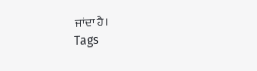ਜਾਂਦਾ ਹੈ।
Tags